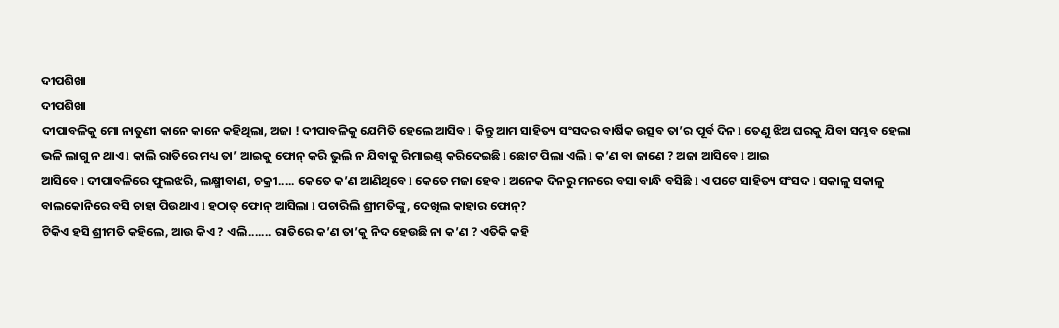ଦୀପଶିଖା
ଦୀପଶିଖା
ଦୀପାବଳିକୁ ମୋ ନାତୁଣୀ କାନେ କାନେ କହିଥିଲା, ଅଜା ! ଦୀପାବଳିକୁ ଯେମିତି ହେଲେ ଆସିବ l କିନ୍ତୁ ଆମ ସାହିତ୍ୟ ସଂସଦର ବାର୍ଷିକ ଉତ୍ସବ ତା’ର ପୂର୍ବ ଦିନ l ତେଣୁ ଝିଅ ଘରକୁ ଯିବା ସମ୍ଭବ ହେଲା ଭଳି ଲାଗୁ ନ ଥାଏ l କାଲି ରାତିରେ ମଧ୍ୟ ତା’ ଆଇକୁ ଫୋନ୍ କରି ଭୁଲି ନ ଯିବାକୁ ରିମାଇଣ୍ଡ୍ କରିଦେଇଛି l ଛୋଟ ପିଲା ଏଲି l କ’ଣ ବା ଜାଣେ ? ଅଜା ଆସିବେ l ଆଇ
ଆସିବେ l ଦୀପାବଳିରେ ଫୁଲଝରି, ଲକ୍ଷ୍ମୀବାଣ, ଚକ୍ରୀ..... କେତେ କ’ଣ ଆଣିଥିବେ l କେତେ ମଜା ହେବ l ଅନେକ ଦିନରୁ ମନରେ ବସା ବାନ୍ଧି ବସିଛି l ଏ ପଟେ ସାହିତ୍ୟ ସଂସଦ l ସକାଳୁ ସକାଳୁ ବାଲକୋନିରେ ବସି ଚାହା ପିଉଥାଏ l ହଠାତ୍ ଫୋନ୍ ଆସିଲା l ପଚାରିଲି ଶ୍ରୀମତିଙ୍କୁ, ଦେଖିଲ କାହାର ଫୋନ୍?
ଟିକିଏ ହସି ଶ୍ରୀମତି କହିଲେ, ଆଉ କିଏ ? ଏଲି....... ରାତିରେ କ’ଣ ତା’କୁ ନିଦ ହେଉଛି ନା କ’ଣ ? ଏତିକି କହି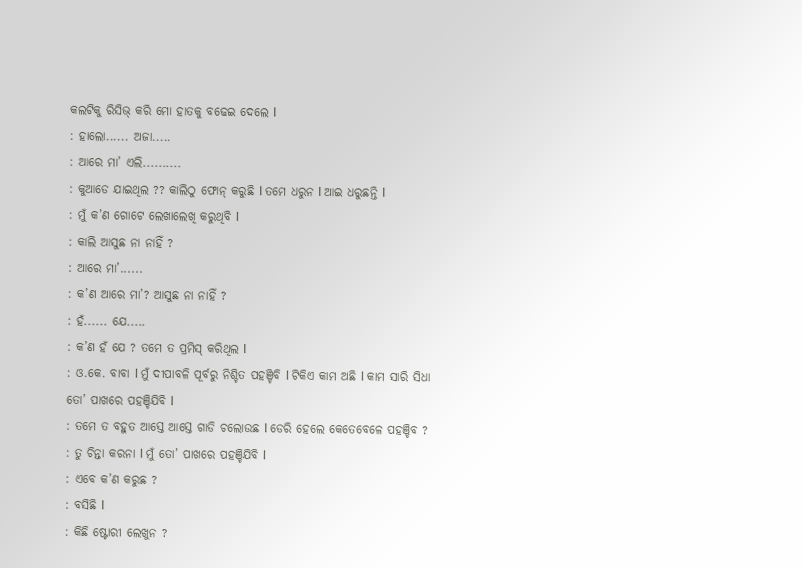କଲଟିକୁ ରିସିଭ୍ କରି ମୋ ହାତକୁ ବଢେଇ ଦେଲେ l
: ହାଲୋ...... ଅଜା.....
: ଆରେ ମା’ ଏଲି..........
: କୁଆଡେ ଯାଇଥିଲ ?? କାଲିଠୁ ଫୋନ୍ କରୁଛି l ତମେ ଧରୁନ l ଆଇ ଧରୁଛନ୍ତି l
: ମୁଁ କ’ଣ ଗୋଟେ ଲେଖାଲେଖି କରୁଥିବି l
: କାଲି ଆସୁଛ ନା ନାହିଁ ?
: ଆରେ ମା’......
: କ’ଣ ଆରେ ମା’? ଆସୁଛ ନା ନାହିଁ ?
: ହଁ...... ଯେ.....
: କ’ଣ ହଁ ଯେ ? ତମେ ତ ପ୍ରମିସ୍ କରିଥିଲ l
: ଓ.କେ. ବାବା l ମୁଁ ଦୀପାବଳି ପୂର୍ବରୁ ନିଶ୍ଚିତ ପହଞ୍ଚିବି l ଟିକିଏ କାମ ଅଛି l କାମ ସାରି ସିଧା ତୋ’ ପାଖରେ ପହଞ୍ଚିଯିବି l
: ତମେ ତ ବହୁତ ଆସ୍ତେ ଆସ୍ତେ ଗାଡି ଚଲୋଉଛ l ଡେରି ହେଲେ କେତେବେଳେ ପହଞ୍ଚିବ ?
: ତୁ ଚିନ୍ତା କରନା l ମୁଁ ତୋ’ ପାଖରେ ପହଞ୍ଚିଯିବି l
: ଏବେ କ’ଣ କରୁଛ ?
: ବସିଛି l
: କିଛି ଷ୍ଟୋରୀ ଲେଖୁନ ?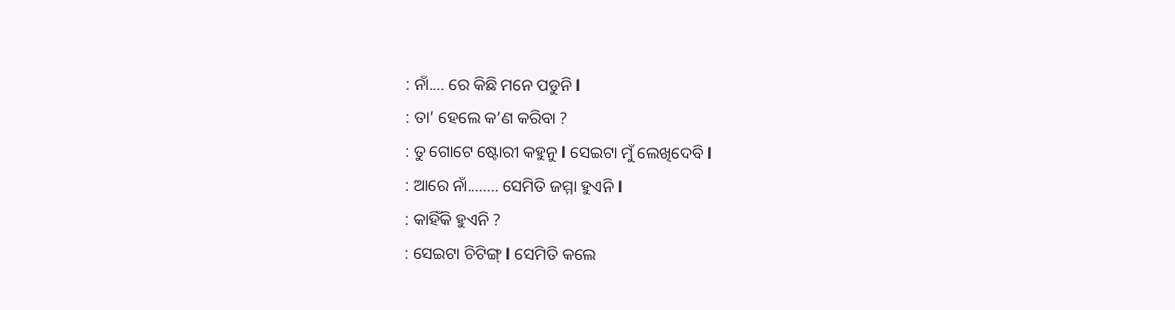: ନାଁ.... ରେ କିଛି ମନେ ପଡୁନି l
: ତା’ ହେଲେ କ’ଣ କରିବା ?
: ତୁ ଗୋଟେ ଷ୍ଟୋରୀ କହୁନୁ l ସେଇଟା ମୁଁ ଲେଖିଦେବି l
: ଆରେ ନାଁ........ ସେମିତି ଜମ୍ମା ହୁଏନି l
: କାହିଁକି ହୁଏନି ?
: ସେଇଟା ଚିଟିଙ୍ଗ୍ l ସେମିତି କଲେ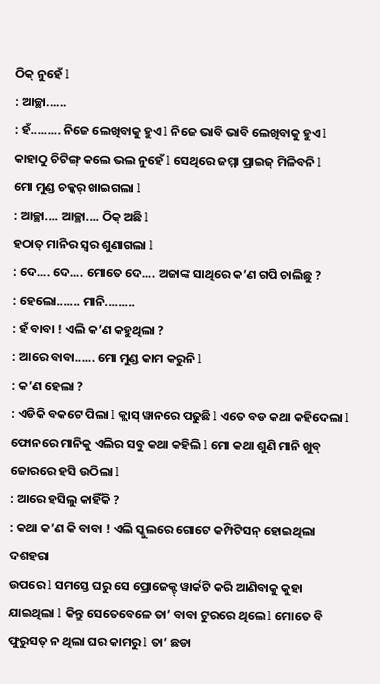ଠିକ୍ ନୁହେଁ l
: ଆଚ୍ଛା......
: ହଁ......... ନିଜେ ଲେଖିବାକୁ ହୁଏ l ନିଜେ ଭାବି ଭାବି ଲେଖିବାକୁ ହୁଏ l କାହାଠୁ ଚିଟିଙ୍ଗ୍ କଲେ ଭଲ ନୁହେଁ l ସେଥିରେ ଜମ୍ମା ପ୍ରାଇଜ୍ ମିଳିବନି l
ମୋ ମୁଣ୍ଡ ଚକ୍କର୍ ଖାଇଗଲା l
: ଆଚ୍ଛା.... ଆଚ୍ଛା.... ଠିକ୍ ଅଛି l
ହଠାତ୍ ମାନିର ସ୍ୱର ଶୁଣାଗଲା l
: ଦେ.... ଦେ.... ମୋତେ ଦେ.... ଅଜାଙ୍କ ସାଥିରେ କ’ଣ ଗପି ଚାଲିଛୁ ?
: ହେଲୋ....... ମାନି.........
: ହଁ ବାବା ! ଏଲି କ’ଣ କହୁଥିଲା ?
: ଆରେ ବାବା...... ମୋ ମୁଣ୍ଡ କାମ କରୁନି l
: କ’ଣ ହେଲା ?
: ଏଡିକି ବକଟେ ପିଲା l କ୍ଲାସ୍ ୱାନରେ ପଢୁଛି l ଏତେ ବଡ କଥା କହିଦେଲା l
ଫୋନରେ ମାନିକୁ ଏଲିର ସବୁ କଥା କହିଲି l ମୋ କଥା ଶୁଣି ମାନି ଖୁବ୍ ଜୋରରେ ହସି ଉଠିଲା l
: ଆରେ ହସିଲୁ କାହିଁକି ?
: କଥା କ’ଣ କି ବାବା ! ଏଲି ସ୍କୁଲରେ ଗୋଟେ କମ୍ପିଟିସନ୍ ହୋଇଥିଲା ଦଶହରା
ଉପରେ l ସମସ୍ତେ ଘରୁ ସେ ପ୍ରୋଜେକ୍ଟ୍ ୱାର୍କଟି କରି ଆଣିବାକୁ କୁହା ଯାଇଥିଲା l କିନ୍ତୁ ସେତେବେଳେ ତା’ ବାବା ଟୁରରେ ଥିଲେ l ମୋତେ ବି ଫୁରୁସତ୍ ନ ଥିଲା ଘର କାମରୁ l ତା’ ଛଡା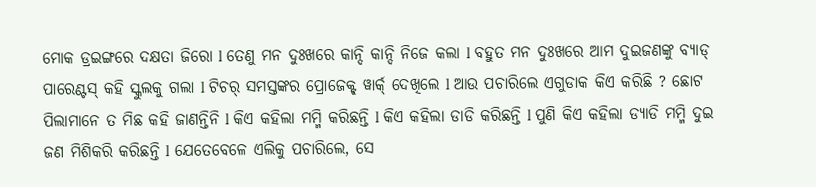ମୋକ ଡ୍ରଇଙ୍ଗରେ ଦକ୍ଷତା ଜିରୋ l ତେଣୁ ମନ ଦୁଃଖରେ କାନ୍ଦି କାନ୍ଦି ନିଜେ କଲା l ବହୁତ ମନ ଦୁଃଖରେ ଆମ ଦୁଇଜଣଙ୍କୁ ବ୍ୟାଡ୍ ପାରେଣ୍ଟସ୍ କହି ସ୍କୁଲକୁ ଗଲା l ଟିଚର୍ ସମସ୍ତଙ୍କର ପ୍ରୋଜେକ୍ଟ୍ ୱାର୍କ୍ ଦେଖିଲେ l ଆଉ ପଚାରିଲେ ଏଗୁଡାକ କିଏ କରିଛି ? ଛୋଟ ପିଲାମାନେ ତ ମିଛ କହି ଜାଣନ୍ତିନି l କିଏ କହିଲା ମମ୍ମି କରିଛନ୍ତି l କିଏ କହିଲା ଡାଡି କରିଛନ୍ତି l ପୁଣି କିଏ କହିଲା ଡ୍ୟାଡି ମମ୍ମି ଦୁଇ ଜଣ ମିଶିକରି କରିଛନ୍ତି l ଯେତେବେଳେ ଏଲିକୁ ପଚାରିଲେ, ସେ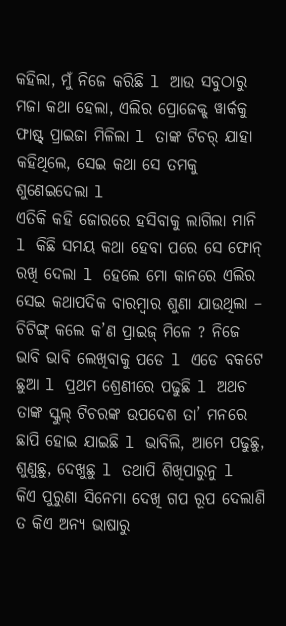କହିଲା, ମୁଁ ନିଜେ କରିଛି l ଆଉ ସବୁଠାରୁ ମଜା କଥା ହେଲା, ଏଲିର ପ୍ରୋଜେକ୍ଟ୍ ୱାର୍କକୁ ଫାଷ୍ଟ୍ ପ୍ରାଇଜା ମିଳିଲା l ତାଙ୍କ ଟିଚର୍ ଯାହା କହିଥିଲେ, ସେଇ କଥା ସେ ତମକୁ ଶୁଣେଇଦେଲା l
ଏତିକି କହି ଜୋରରେ ହସିବାକୁ ଲାଗିଲା ମାନି l କିଛି ସମୟ କଥା ହେବା ପରେ ସେ ଫୋନ୍ ରଖି ଦେଲା l ହେଲେ ମୋ କାନରେ ଏଲିର ସେଇ କଥାପଦିକ ବାରମ୍ବାର ଶୁଣା ଯାଉଥିଲା – ଚିଟିଙ୍ଗ୍ କଲେ କ’ଣ ପ୍ରାଇଜ୍ ମିଳେ ? ନିଜେ ଭାବି ଭାବି ଲେଖିବାକୁ ପଡେ l ଏଡେ ବକଟେ ଛୁଆ l ପ୍ରଥମ ଶ୍ରେଣୀରେ ପଢୁଛି l ଅଥଚ ତାଙ୍କ ସ୍କୁଲ୍ ଟିଚରଙ୍କ ଉପଦେଶ ତା’ ମନରେ ଛାପି ହୋଇ ଯାଇଛି l ଭାବିଲି, ଆମେ ପଢୁଛୁ, ଶୁଣୁଛୁ, ଦେଖୁଛୁ l ତଥାପି ଶିଖିପାରୁନୁ l
କିଏ ପୁରୁଣା ସିନେମା ଦେଖି ଗପ ରୂପ ଦେଲାଣି ତ କିଏ ଅନ୍ୟ ଭାଷାରୁ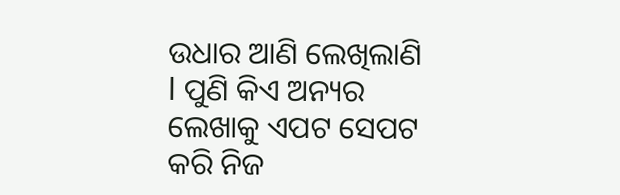ଉଧାର ଆଣି ଲେଖିଲାଣି l ପୁଣି କିଏ ଅନ୍ୟର ଲେଖାକୁ ଏପଟ ସେପଟ କରି ନିଜ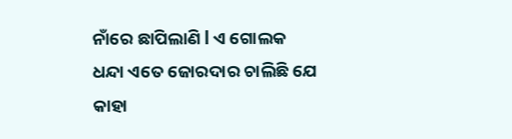ନାଁରେ ଛାପିଲାଣି l ଏ ଗୋଲକ ଧନ୍ଦା ଏତେ ଜୋରଦାର ଚାଲିଛି ଯେ କାହା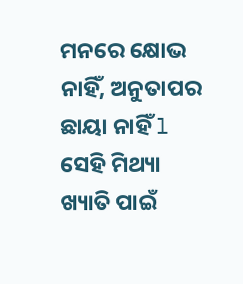ମନରେ କ୍ଷୋଭ ନାହିଁ, ଅନୁତାପର ଛାୟା ନାହିଁ l ସେହି ମିଥ୍ୟା ଖ୍ୟାତି ପାଇଁ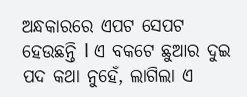ଅନ୍ଧକାରରେ ଏପଟ ସେପଟ ହେଉଛନ୍ତି l ଏ ବକଟେ ଛୁଆର ଦୁଇ ପଦ କଥା ନୁହେଁ, ଲାଗିଲା ଏ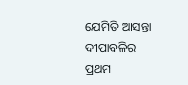ଯେମିତି ଆସନ୍ତା ଦୀପାବଳିର ପ୍ରଥମ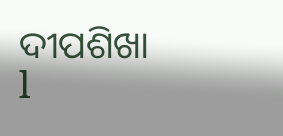ଦୀପଶିଖା l